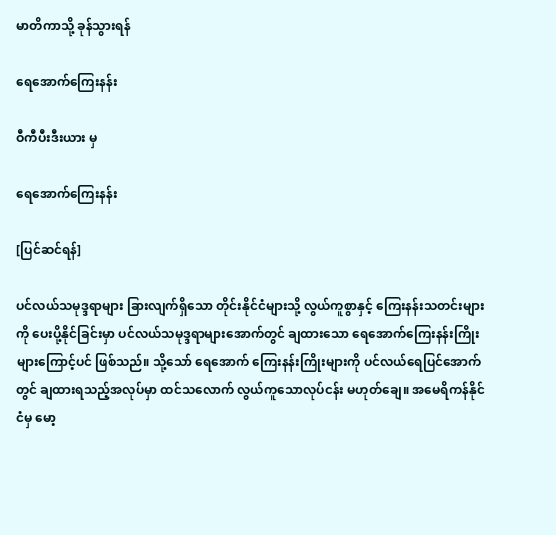မာတိကာသို့ ခုန်သွားရန်

ရေအောက်ကြေးနန်း

ဝီကီပီးဒီးယား မှ

ရေအောက်ကြေးနန်း

[ပြင်ဆင်ရန်]

ပင်လယ်သမုဒ္ဒရာများ ခြားလျက်ရှိသော တိုင်းနိုင်ငံများသို့ လွယ်ကူစွာနှင့် ကြေးနန်းသတင်းများကို ပေးပို့နိုင်ခြင်းမှာ ပင်လယ်သမုဒ္ဒရာများအောက်တွင် ချထားသော ရေအောက်ကြေးနန်းကြိုးများကြောင့်ပင် ဖြစ်သည်။ သို့သော် ရေအောက် ကြေးနန်းကြိုးများကို ပင်လယ်ရေပြင်အောက်တွင် ချထားရသည့်အလုပ်မှာ ထင်သလောက် လွယ်ကူသောလုပ်ငန်း မဟုတ်ချေ။ အမေရိကန်နိုင်ငံမှ မော့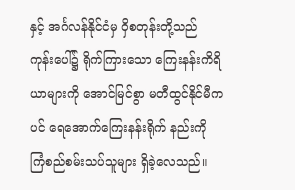နှင့် အင်္ဂလန်နိုင်ငံမှ ဝှိစတုန်းတို့သည် ကုန်းပေါ်၌ ရိုက်ကြားသော ကြေးနန်းကိရိယာများကို အောင်မြင်စွာ မတီထွင်နိုင်မီကပင် ရေအောက်ကြေးနန်းရိုက် နည်းကို ကြံစည်စမ်းသပ်သူများ ရှိခဲ့လေသည်။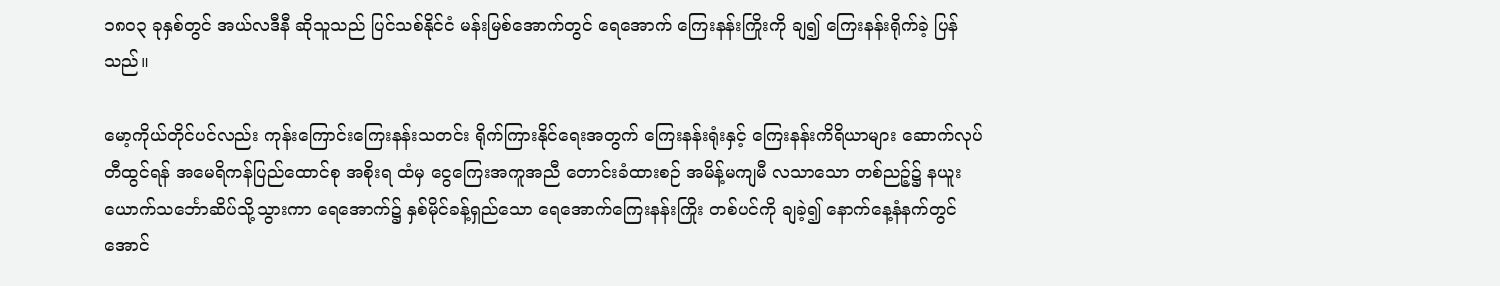၁၈ဝ၃ ခုနှစ်တွင် အယ်လဒီနီ ဆိုသူသည် ပြင်သစ်နိုင်ငံ မန်းမြစ်အောက်တွင် ရေအောက် ကြေးနန်းကြိုးကို ချ၍ ကြေးနန်းရိုက်ခဲ့ ပြန်သည်။

မော့ကိုယ်တိုင်ပင်လည်း ကုန်းကြောင်းကြေးနန်းသတင်း ရိုက်ကြားနိုင်ရေးအတွက် ကြေးနန်းရုံးနှင့် ကြေးနန်းကိရိယာများ ဆောက်လုပ်တီထွင်ရန် အမေရိကန်ပြည်ထောင်စု အစိုးရ ထံမှ ငွေကြေးအကူအညီ တောင်းခံထားစဉ် အမိန့်မကျမီ လသာသော တစ်ညဉ့်၌ နယူးယောက်သင်္ဘောဆိပ်သို့သွားကာ ရေအောက်၌ နှစ်မိုင်ခန့်ရှည်သော ရေအောက်ကြေးနန်းကြိုး တစ်ပင်ကို ချခဲ့၍ နောက်နေ့နံနက်တွင် အောင်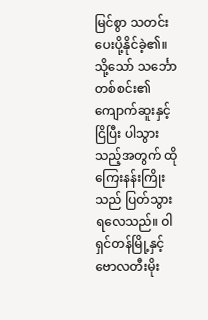မြင်စွာ သတင်း ပေးပို့နိုင်ခဲ့၏။ သို့သော် သင်္ဘောတစ်စင်း၏ ကျောက်ဆူးနှင့် ငြိပြီး ပါသွားသည့်အတွက် ထိုကြေးနန်းကြိုးသည် ပြတ်သွားရလေသည်။ ဝါရှင်တန်မြို့နှင့် ဗောလတီးမိုး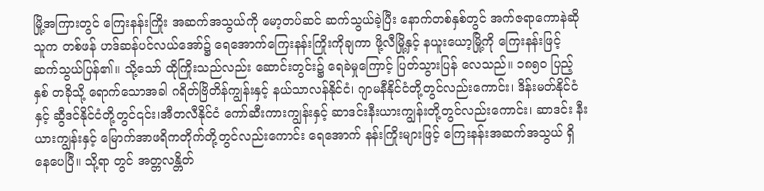မြို့အကြားတွင် ကြေးနန်းကြိုး အဆက်အသွယ်ကို မော့တပ်ဆင် ဆက်သွယ်ခဲ့ပြီး နောက်တစ်နှစ်တွင် အက်ဇရာကောနဲဆိုသူက တစ်ဖန် ဟဒ်ဆန်ပင်လယ်အော်၌ ရေအောက်ကြေးနန်းကြိုးကိုချကာ ဖို့လီမြို့နှင့် နယူးယော့မြို့ကို ကြေးနန်းဖြင့် ဆက်သွယ်ပြန်၏။ သို့သော် ထိုကြိုးသည်လည်း ဆောင်းတွင်း၌ ရေခဲမှုကြောင့် ပြတ်သွားပြန် လေသည်။ ၁၈၅ဝ ပြည့်နှစ် တခိုသို့ ရောက်သောအခါ ဂရိတ်ဗြိတိန်ကျွန်းနှင့် နယ်သာလန်နိုင်ငံ၊ ဂျာမနီနိုင်ငံတို့တွင်လည်းကောင်း၊ ဒိန်းမတ်နိုင်ငံနှင့် ဆွီဒင်နိုင်ငံတို့တွင်၎င်း၊အီတလီနိုင်ငံ ကော်ဆီးကားကျွန်းနှင့် ဆာဒင်းနီးယားကျွန်းတို့တွင်လည်းကောင်း၊ ဆာဒင်း နီးယားကျွန်းနှင့် မြောက်အာဖရိကတိုက်တို့တွင်လည်းကောင်း ရေအောက် နန်းကြိုးများဖြင့် ကြေးနန်းအဆက်အသွယ် ရှိနေပေပြီ။ သို့ရာ တွင် အတ္တလန္တိတ်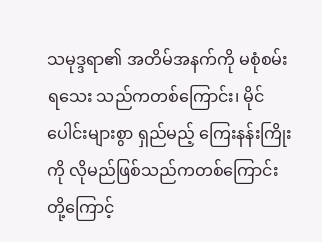သမုဒ္ဒရာ၏ အတိမ်အနက်ကို မစုံစမ်းရသေး သည်ကတစ်ကြောင်း၊ မိုင်ပေါင်းများစွာ ရှည်မည့် ကြေးနန်းကြိုး ကို လိုမည်ဖြစ်သည်ကတစ်ကြောင်းတို့ကြောင့်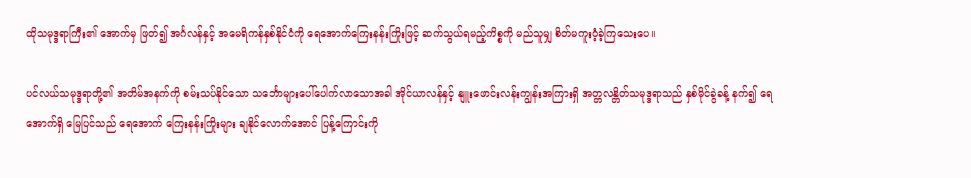ထိုသမုဒ္ဒရာကြီး၏ အောက်မှ ဖြတ်၍ အင်္ဂလန်နှင့် အမေရိကန်နှစ်နိုင်ငံကို ရေအောက်ကြေးနန်းကြိုးဖြင့် ဆက်သွယ်ရမည့်ကိစ္စကို မည်သူမျှ စိတ်မကူးဝံ့ခဲ့ကြသေးပေ။

ပင်လယ်သမုဒ္ဒရာတို့၏ အတိမ်အနက်ကို စမ်းသပ်နိုင်သော သင်္ဘောများပေါ်ပေါက်လာသောအခါ အိုင်ယာလန်နှင့် နျူးဖောင်းလန်းကျွန်းအကြားရှိ အတ္တလန္တိတ်သမုဒ္ဒရာသည် နှစ်မိုင်ခွဲခန့် နက်၍ ရေအောက်ရှိ မြေပြင်သည် ရေအောက် ကြေးနန်းကြိုးများ ချနိုင်လောက်အောင် ပြန့်ကြောင်းကို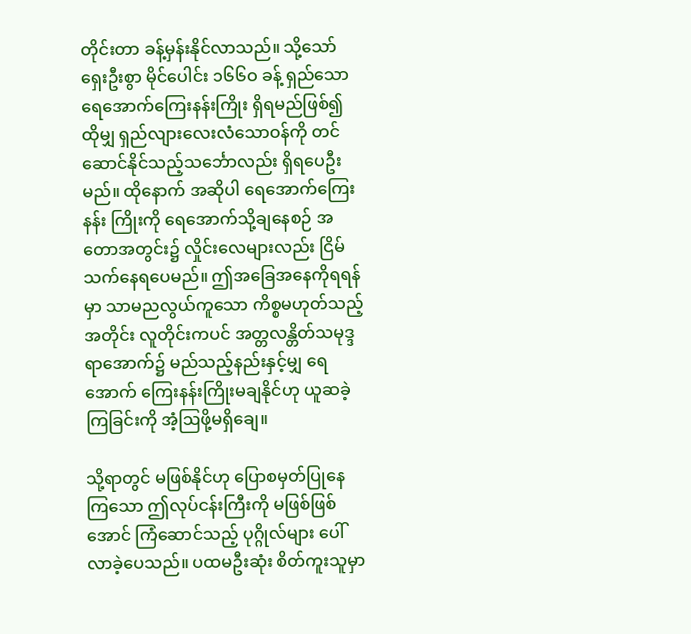တိုင်းတာ ခန့်မှန်းနိုင်လာသည်။ သို့သော် ရှေးဦးစွာ မိုင်ပေါင်း ၁၆၆ဝ ခန့် ရှည်သော ရေအောက်ကြေးနန်းကြိုး ရှိရမည်ဖြစ်၍ ထိုမျှ ရှည်လျားလေးလံသောဝန်ကို တင်ဆောင်နိုင်သည့်သင်္ဘောလည်း ရှိရပေဦးမည်။ ထိုနောက် အဆိုပါ ရေအောက်ကြေးနန်း ကြိုးကို ရေအောက်သို့ချနေစဉ် အတောအတွင်း၌ လှိုင်းလေများလည်း ငြိမ်သက်နေရပေမည်။ ဤအခြေအနေကိုရရန်မှာ သာမညလွယ်ကူသော ကိစ္စမဟုတ်သည့်အတိုင်း လူတိုင်းကပင် အတ္တလန္တိတ်သမုဒ္ဒရာအောက်၌ မည်သည့်နည်းနှင့်မျှ ရေအောက် ကြေးနန်းကြိုးမချနိုင်ဟု ယူဆခဲ့ကြခြင်းကို အံ့ဩဖို့မရှိချေ။

သို့ရာတွင် မဖြစ်နိုင်ဟု ပြောစမှတ်ပြုနေကြသော ဤလုပ်ငန်းကြီးကို မဖြစ်ဖြစ်အောင် ကြံဆောင်သည့် ပုဂ္ဂိုလ်များ ပေါ်လာခဲ့ပေသည်။ ပထမဦးဆုံး စိတ်ကူးသူမှာ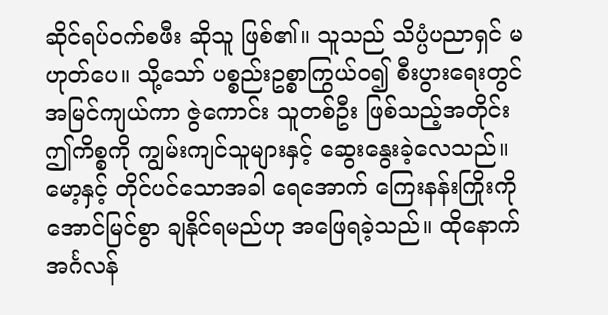ဆိုင်ရပ်ဝက်စဖီး ဆိုသူ ဖြစ်၏။ သူသည် သိပ္ပံပညာရှင် မဟုတ်ပေ။ သို့သော် ပစ္စည်းဥစ္စာကြွယ်ဝ၍ စီးပွားရေးတွင် အမြင်ကျယ်ကာ ဇွဲကောင်း သူတစ်ဦး ဖြစ်သည့်အတိုင်း ဤကိစ္စကို ကျွမ်းကျင်သူများနှင့် ဆွေးနွေးခဲ့လေသည်။ မော့နှင့် တိုင်ပင်သောအခါ ရေအောက် ကြေးနန်းကြိုးကို အောင်မြင်စွာ ချနိုင်ရမည်ဟု အဖြေရခဲ့သည်။ ထိုနောက် အင်္ဂလန်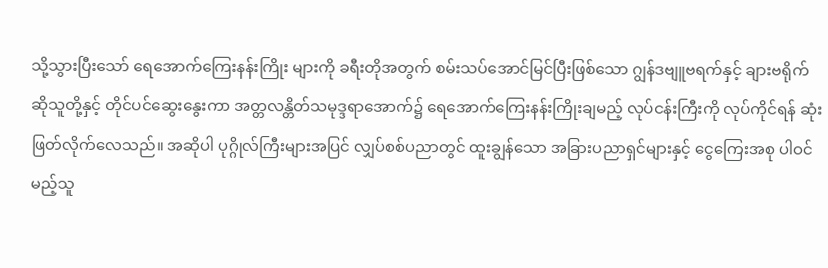သို့သွားပြီးသော် ရေအောက်ကြေးနန်းကြိုး များကို ခရီးတိုအတွက် စမ်းသပ်အောင်မြင်ပြီးဖြစ်သော ဂျွန်ဒဗျူဗရက်နှင့် ချားဗရိုက် ဆိုသူတို့နှင့် တိုင်ပင်ဆွေးနွေးကာ အတ္တလန္တိတ်သမုဒ္ဒရာအောက်၌ ရေအောက်ကြေးနန်းကြိုးချမည့် လုပ်ငန်းကြီးကို လုပ်ကိုင်ရန် ဆုံးဖြတ်လိုက်လေသည်။ အဆိုပါ ပုဂ္ဂိုလ်ကြီးများအပြင် လျှပ်စစ်ပညာတွင် ထူးချွန်သော အခြားပညာရှင်များနှင့် ငွေကြေးအစု ပါဝင်မည့်သူ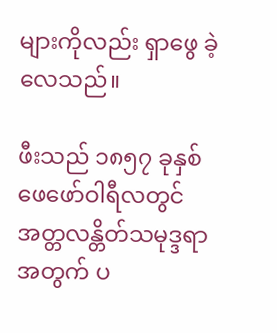များကိုလည်း ရှာဖွေ ခဲ့လေသည်။

ဖီးသည် ၁၈၅၇ ခုနှစ် ဖေဖော်ဝါရီလတွင် အတ္တလန္တိတ်သမုဒ္ဒရာအတွက် ပ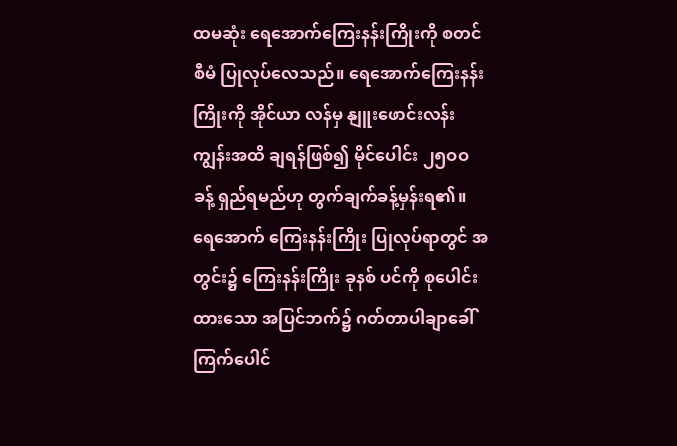ထမဆုံး ရေအောက်ကြေးနန်းကြိုးကို စတင်စီမံ ပြုလုပ်လေသည်။ ရေအောက်ကြေးနန်းကြိုးကို အိုင်ယာ လန်မှ နျူးဖောင်းလန်းကျွန်းအထိ ချရန်ဖြစ်၍ မိုင်ပေါင်း ၂၅ဝဝ ခန့် ရှည်ရမည်ဟု တွက်ချက်ခန့်မှန်းရ၏။ ရေအောက် ကြေးနန်းကြိုး ပြုလုပ်ရာတွင် အတွင်း၌ ကြေးနန်းကြိုး ခုနစ် ပင်ကို စုပေါင်းထားသော အပြင်ဘက်၌ ဂတ်တာပါချာခေါ် ကြက်ပေါင်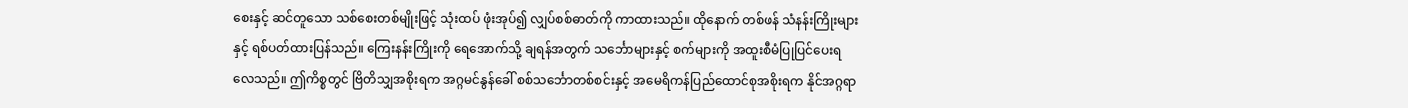စေးနှင့် ဆင်တူသော သစ်စေးတစ်မျိုးဖြင့် သုံးထပ် ဖုံးအုပ်၍ လျှပ်စစ်ဓာတ်ကို ကာထားသည်။ ထိုနောက် တစ်ဖန် သံနန်းကြိုးများနှင့် ရစ်ပတ်ထားပြန်သည်။ ကြေးနန်းကြိုးကို ရေအောက်သို့ ချရန်အတွက် သင်္ဘောများနှင့် စက်များကို အထူးစီမံပြုပြင်ပေးရလေသည်။ ဤကိစ္စတွင် ဗြိတိသျှအစိုးရက အဂ္ဂမင်နွန်ခေါ် စစ်သင်္ဘောတစ်စင်းနှင့် အမေရိကန်ပြည်ထောင်စုအစိုးရက နိုင်အဂ္ဂရာ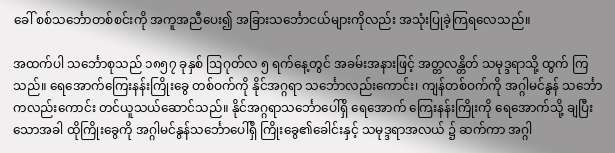ခေါ် စစ်သင်္ဘောတစ်စင်းကို အကူအညီပေး၍ အခြားသင်္ဘောငယ်များကိုလည်း အသုံးပြုခဲ့ကြရလေသည်။

အထက်ပါ သင်္ဘောစုသည် ၁၈၅၇ ခုနှစ် ဩဂုတ်လ ၅ ရက်နေ့တွင် အခမ်းအနားဖြင့် အတ္တလန္တိတ် သမုဒ္ဒရာသို့ ထွက် ကြသည်။ ရေအောက်ကြေးနန်းကြိုးခွေ တစ်ဝက်ကို နိုင်အဂ္ဂရာ သင်္ဘောလည်းကောင်း၊ ကျန်တစ်ဝက်ကို အဂ္ဂါမင်နွန် သင်္ဘောကလည်းကောင်း တင်ယူသယ်ဆောင်သည်။ နိုင်အဂ္ဂရာသင်္ဘောပေါ်ရှိ ရေအောက် ကြေးနန်းကြိုးကို ရေအောက်သို့ ချပြီးသောအခါ ထိုကြိုးခွေကို အဂ္ဂါမင်နွန်သင်္ဘောပေါ်ရှိ ကြိုးခွေ၏ခေါင်းနှင့် သမုဒ္ဒရာအလယ် ၌ ဆက်ကာ အဂ္ဂါ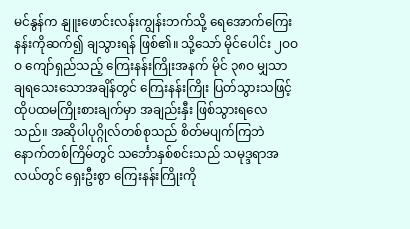မင်နွန်က နျူးဖောင်းလန်းကျွန်းဘက်သို့ ရေအောက်ကြေးနန်းကိုဆက်၍ ချသွားရန် ဖြစ်၏။ သို့သော် မိုင်ပေါင်း ၂ဝဝဝ ကျော်ရှည်သည့် ကြေးနန်းကြိုးအနက် မိုင် ၃၈ဝ မျှသာ ချရသေးသောအချိန်တွင် ကြေးနန်းကြိုး ပြတ်သွားသဖြင့် ထိုပထမကြိုးစားချက်မှာ အချည်းနှီး ဖြစ်သွားရလေသည်။ အဆိုပါပုဂ္ဂိုလ်တစ်စုသည် စိတ်မပျက်ကြဘဲ နောက်တစ်ကြိမ်တွင် သင်္ဘောနှစ်စင်းသည် သမုဒ္ဒရာအလယ်တွင် ရှေးဦးစွာ ကြေးနန်းကြိုးကို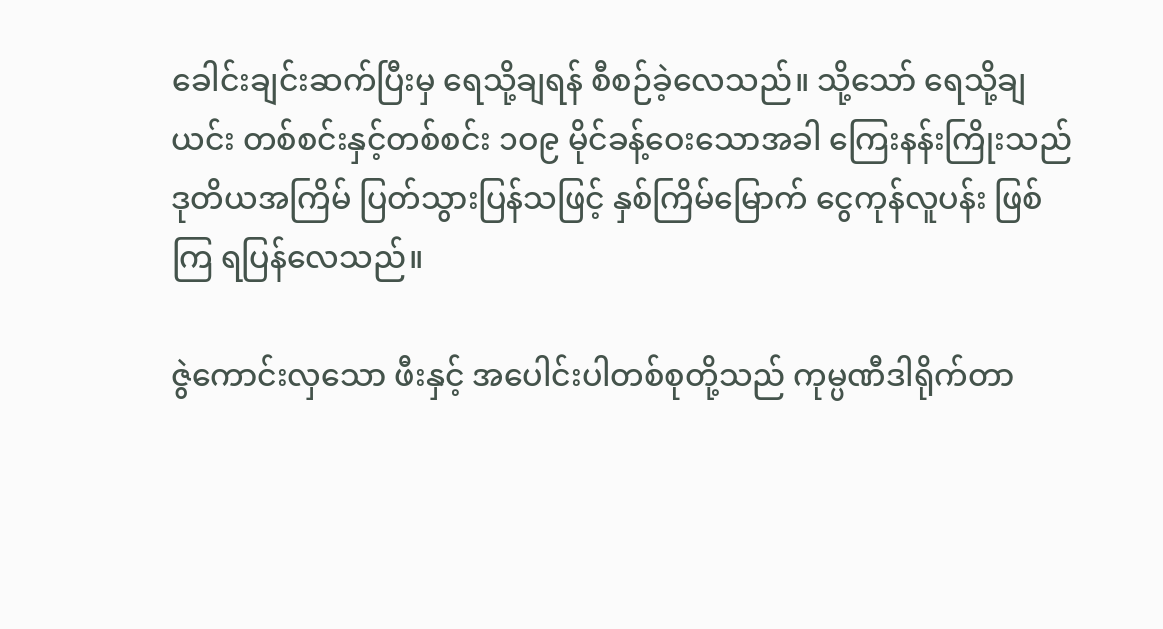ခေါင်းချင်းဆက်ပြီးမှ ရေသို့ချရန် စီစဉ်ခဲ့လေသည်။ သို့သော် ရေသို့ချယင်း တစ်စင်းနှင့်တစ်စင်း ၁ဝ၉ မိုင်ခန့်ဝေးသောအခါ ကြေးနန်းကြိုးသည် ဒုတိယအကြိမ် ပြတ်သွားပြန်သဖြင့် နှစ်ကြိမ်မြောက် ငွေကုန်လူပန်း ဖြစ်ကြ ရပြန်လေသည်။

ဇွဲကောင်းလှသော ဖီးနှင့် အပေါင်းပါတစ်စုတို့သည် ကုမ္ပဏီဒါရိုက်တာ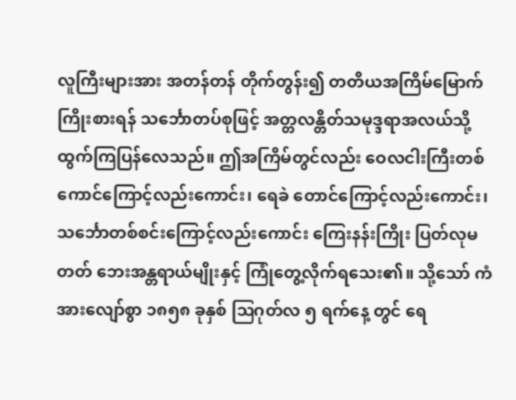လူကြီးများအား အတန်တန် တိုက်တွန်း၍ တတိယအကြိမ်မြောက်ကြိုးစားရန် သင်္ဘောတပ်စုဖြင့် အတ္တလန္တိတ်သမုဒ္ဒရာအလယ်သို့ ထွက်ကြပြန်လေသည်။ ဤအကြိမ်တွင်လည်း ဝေလငါးကြီးတစ်ကောင်ကြောင့်လည်းကောင်း၊ ရေခဲ တောင်ကြောင့်လည်းကောင်း၊ သင်္ဘောတစ်စင်းကြောင့်လည်းကောင်း ကြေးနန်းကြိုး ပြတ်လုမတတ် ဘေးအန္တရာယ်မျိုးနှင့် ကြုံတွေ့လိုက်ရသေး၏။ သို့သော် ကံအားလျော်စွာ ၁၈၅၈ ခုနှစ် ဩဂုတ်လ ၅ ရက်နေ့ တွင် ရေ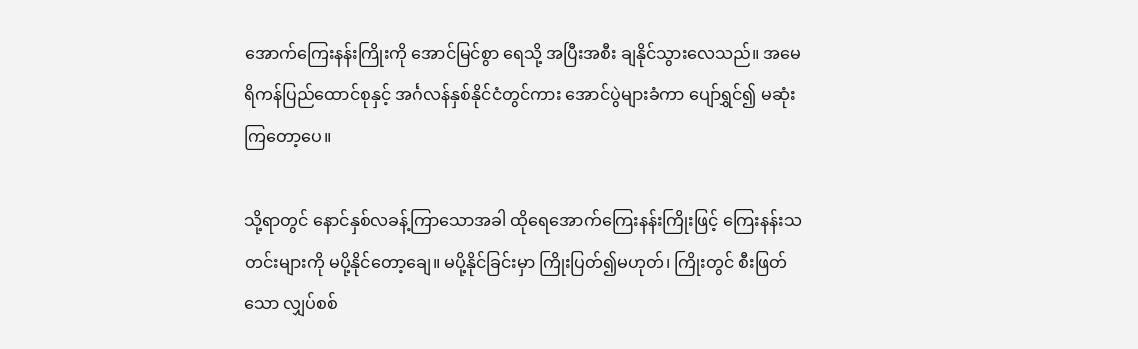အောက်ကြေးနန်းကြိုးကို အောင်မြင်စွာ ရေသို့ အပြီးအစီး ချနိုင်သွားလေသည်။ အမေရိကန်ပြည်ထောင်စုနှင့် အင်္ဂလန်နှစ်နိုင်ငံတွင်ကား အောင်ပွဲများခံကာ ပျော်ရွှင်၍ မဆုံး ကြတော့ပေ။

သို့ရာတွင် နောင်နှစ်လခန့်ကြာသောအခါ ထိုရေအောက်ကြေးနန်းကြိုးဖြင့် ကြေးနန်းသတင်းများကို မပို့နိုင်တော့ချေ။ မပို့နိုင်ခြင်းမှာ ကြိုးပြတ်၍မဟုတ်၊ ကြိုးတွင် စီးဖြတ်သော လျှပ်စစ်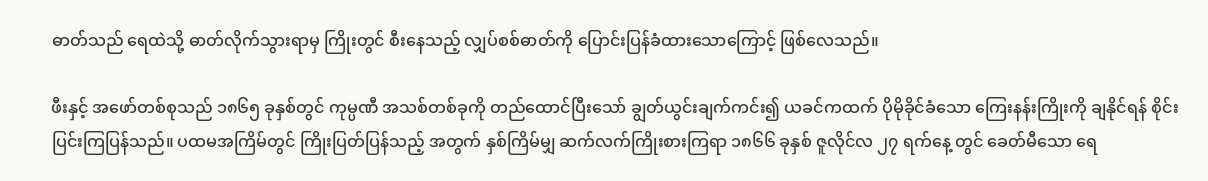ဓာတ်သည် ရေထဲသို့ ဓာတ်လိုက်သွားရာမှ ကြိုးတွင် စီးနေသည့် လျှပ်စစ်ဓာတ်ကို ပြောင်းပြန်ခံထားသောကြောင့် ဖြစ်လေသည်။

ဖီးနှင့် အဖော်တစ်စုသည် ၁၈၆၅ ခုနှစ်တွင် ကုမ္ပဏီ အသစ်တစ်ခုကို တည်ထောင်ပြီးသော် ချွတ်ယွင်းချက်ကင်း၍ ယခင်ကထက် ပိုမိုခိုင်ခံသော ကြေးနန်းကြိုးကို ချနိုင်ရန် စိုင်းပြင်းကြပြန်သည်။ ပထမအကြိမ်တွင် ကြိုးပြတ်ပြန်သည့် အတွက် နှစ်ကြိမ်မျှ ဆက်လက်ကြိုးစားကြရာ ၁၈၆၆ ခုနှစ် ဇူလိုင်လ ၂၇ ရက်နေ့ တွင် ခေတ်မီသော ရေ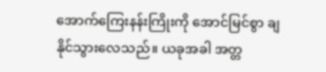အောက်ကြေးနန်းကြိုးကို အောင်မြင်စွာ ချနိုင်သွားလေသည်။ ယခုအခါ အတ္တ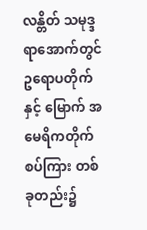လန္တိတ် သမုဒ္ဒရာအောက်တွင် ဥရောပတိုက်နှင့် မြောက် အမေရိကတိုက်စပ်ကြား တစ်ခုတည်း၌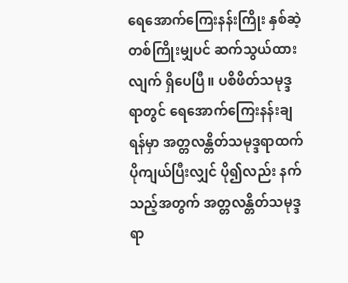ရေအောက်ကြေးနန်းကြိုး နှစ်ဆဲ့တစ်ကြိုးမျှပင် ဆက်သွယ်ထားလျက် ရှိပေပြီ။ ပစိဖိတ်သမုဒ္ဒရာတွင် ရေအောက်ကြေးနန်းချရန်မှာ အတ္တလန္တိတ်သမုဒ္ဒရာထက် ပိုကျယ်ပြီးလျှင် ပို၍လည်း နက်သည့်အတွက် အတ္တလန္တိတ်သမုဒ္ဒရာ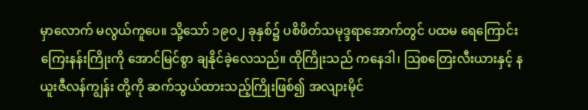မှာလောက် မလွယ်ကူပေ။ သို့သော် ၁၉ဝ၂ ခုနှစ်၌ ပစိဖိတ်သမုဒ္ဒရာအောက်တွင် ပထမ ရေကြောင်း ကြေးနန်းကြိုးကို အောင်မြင်စွာ ချနိုင်ခဲ့လေသည်။ ထိုကြိုးသည် ကနေဒါ၊ ဩစတြေးလီးယားနှင့် နယူးဇီလန်ကျွန်း တို့ကို ဆက်သွယ်ထားသည့်ကြိုးဖြစ်၍ အလျားမိုင်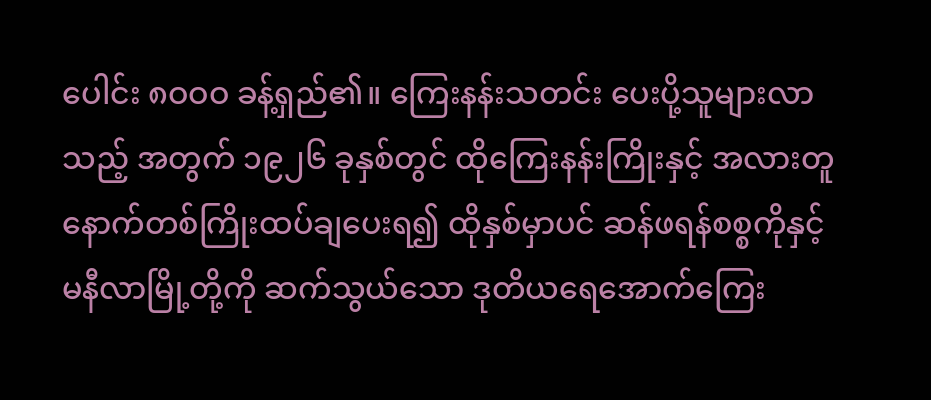ပေါင်း ၈ဝဝဝ ခန့်ရှည်၏။ ကြေးနန်းသတင်း ပေးပို့သူများလာသည့် အတွက် ၁၉၂၆ ခုနှစ်တွင် ထိုကြေးနန်းကြိုးနှင့် အလားတူ နောက်တစ်ကြိုးထပ်ချပေးရ၍ ထိုနှစ်မှာပင် ဆန်ဖရန်စစ္စကိုနှင့် မနီလာမြို့တို့ကို ဆက်သွယ်သော ဒုတိယရေအောက်ကြေး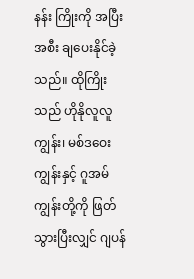နန်း ကြိုးကို အပြီးအစီး ချပေးနိုင်ခဲ့သည်။ ထိုကြိုးသည် ဟိုနိုလူလူကျွန်း၊ မစ်ဒဝေးကျွန်းနှင့် ဂူအမ်ကျွန်းတို့ကို ဖြတ်သွားပြီးလျှင် ဂျပန်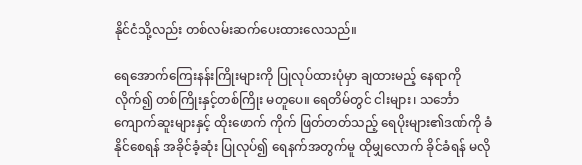နိုင်ငံသို့လည်း တစ်လမ်းဆက်ပေးထားလေသည်။

ရေအောက်ကြေးနန်းကြိုးများကို ပြုလုပ်ထားပုံမှာ ချထားမည့် နေရာကို လိုက်၍ တစ်ကြိုးနှင့်တစ်ကြိုး မတူပေ။ ရေတိမ်တွင် ငါးများ၊ သင်္ဘောကျောက်ဆူးများနှင့် ထိုးဖောက် ကိုက် ဖြတ်တတ်သည့် ရေပိုးများ၏ဒဏ်ကို ခံနိုင်စေရန် အခိုင်ခံ့ဆုံး ပြုလုပ်၍ ရေနက်အတွက်မူ ထိုမျှလောက် ခိုင်ခံရန် မလို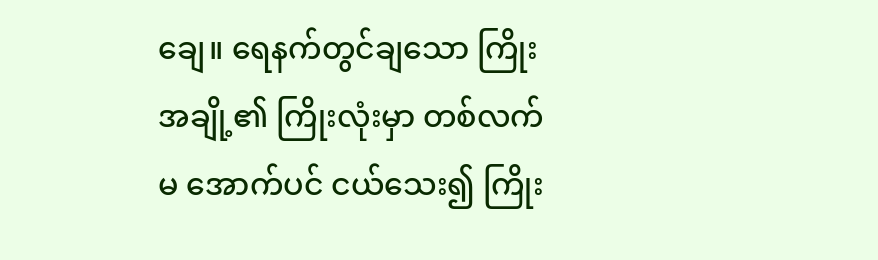ချေ။ ရေနက်တွင်ချသော ကြိုးအချို့၏ ကြိုးလုံးမှာ တစ်လက်မ အောက်ပင် ငယ်သေး၍ ကြိုး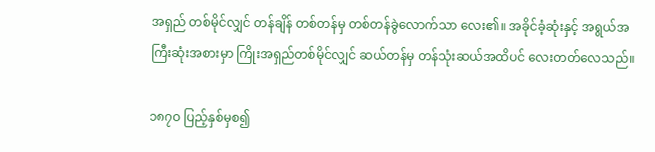အရှည် တစ်မိုင်လျှင် တန်ချိန် တစ်တန်မှ တစ်တန်ခွဲလောက်သာ လေး၏။ အခိုင်ခံ့ဆုံးနှင့် အရွယ်အကြီးဆုံးအစားမှာ ကြိုးအရှည်တစ်မိုင်လျှင် ဆယ်တန်မှ တန်သုံးဆယ်အထိပင် လေးတတ်လေသည်။

၁၈၇ဝ ပြည့်နှစ်မှစ၍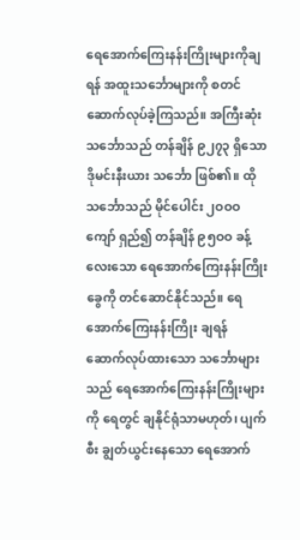ရေအောက်ကြေးနန်းကြိုးများကိုချရန် အထူးသင်္ဘောများကို စတင်ဆောက်လုပ်ခဲ့ကြသည်။ အကြီးဆုံးသင်္ဘောသည် တန်ချိန် ၉၂၇၃ ရှိသော ဒိုမင်းနီးယား သင်္ဘော ဖြစ်၏။ ထိုသင်္ဘောသည် မိုင်ပေါင်း ၂ဝဝဝ ကျော် ရှည်၍ တန်ချိန် ၉၅ဝဝ ခန့်လေးသော ရေအောက်ကြေးနန်းကြိုးခွေကို တင်ဆောင်နိုင်သည်။ ရေအောက်ကြေးနန်းကြိုး ချရန် ဆောက်လုပ်ထားသော သင်္ဘောများသည် ရေအောက်ကြေးနန်းကြိုးများကို ရေတွင် ချနိုင်ရုံသာမဟုတ်၊ ပျက်စီး ချွတ်ယွင်းနေသော ရေအောက်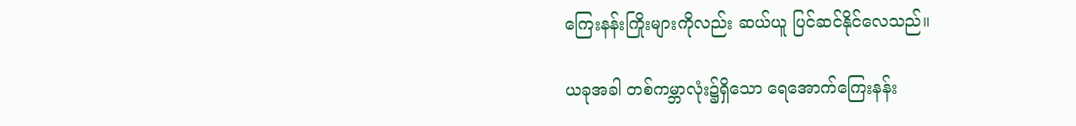ကြေးနန်းကြိုးများကိုလည်း ဆယ်ယူ ပြင်ဆင်နိုင်လေသည်။

ယခုအခါ တစ်ကမ္ဘာလုံး၌ရှိသော ရေအောက်ကြေးနန်း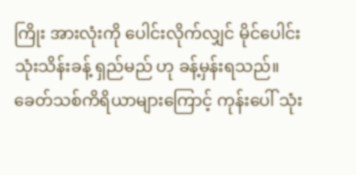ကြိုး အားလုံးကို ပေါင်းလိုက်လျှင် မိုင်ပေါင်းသုံးသိန်းခန့် ရှည်မည် ဟု ခန့်မှန်းရသည်။ ခေတ်သစ်ကိရိယာများကြောင့် ကုန်းပေါ် သုံး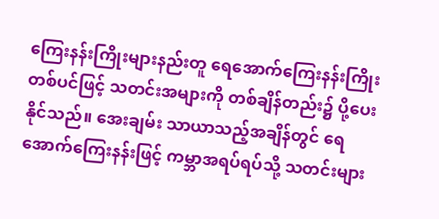ကြေးနန်းကြိုးများနည်းတူ ရေအောက်ကြေးနန်းကြိုး တစ်ပင်ဖြင့် သတင်းအများကို တစ်ချိန်တည်း၌ ပို့ပေးနိုင်သည်။ အေးချမ်း သာယာသည့်အချိန်တွင် ရေအောက်ကြေးနန်းဖြင့် ကမ္ဘာအရပ်ရပ်သို့ သတင်းများ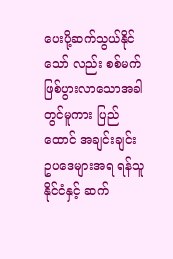ပေးပို့ဆက်သွယ်နိုင်သော် လည်း စစ်မက်ဖြစ်ပွားလာသောအခါတွင်မူကား ပြည်ထောင် အချင်းချင်း ဥပဒေများအရ ရန်သူနိုင်ငံနှင့် ဆက်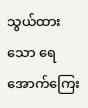သွယ်ထား သော ရေအောက်ကြေး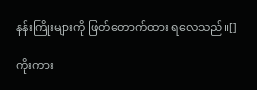နန်းကြိုးများကို ဖြတ်တောက်ထား ရလေသည်။[]

ကိုးကား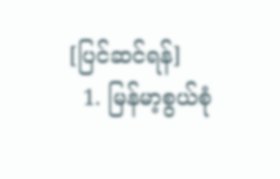[ပြင်ဆင်ရန်]
  1. မြန်မာ့စွယ်စုံ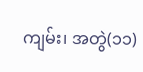ကျမ်း၊ အတွဲ(၁၁)